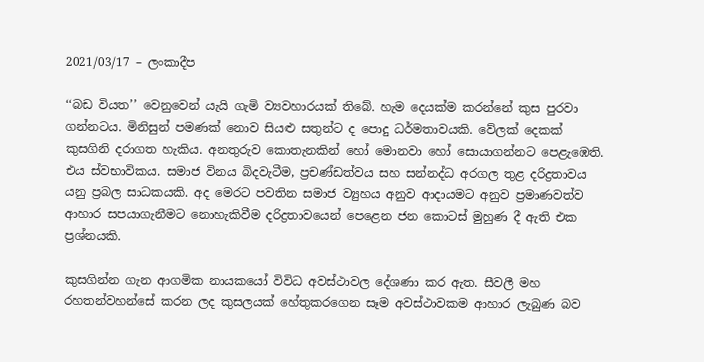2021/03/17 – ලංකාදීප

‘‘බඩ වියත’’ වෙනුවෙන් යැයි ගැමි ව්‍යවහාරයක් තිබේ. හැම දෙයක්ම කරන්නේ කුස පුරවා ගන්නටය. මිනිසුන් පමණක් නොව සියළු සතුන්ට ද පොදු ධර්මතාවයකි. වේලක් දෙකක් කුසගිනි දරාගත හැකිය. අනතුරුව කොතැනකින් හෝ මොනවා හෝ සොයාගන්නට පෙළැඹෙති. එය ස්වභාවිකය. සමාජ විනය බිදවැටීම, ප්‍රචණ්ඩත්වය සහ සන්නද්ධ අරගල තුළ දරිද්‍රතාවය යනු ප්‍රබල සාධකයකි. අද මෙරට පවතින සමාජ ව්‍යුහය අනුව ආදායමට අනුව ප්‍රමාණවත්ව ආහාර සපයාගැනීමට නොහැකිවීම දරිද්‍රතාවයෙන් පෙළෙන ජන කොටස් මුහුණ දී ඇති එක ප්‍රශ්නයකි.

කුසගින්න ගැන ආගමික නායකයෝ විවිධ අවස්ථාවල දේශණා කර ඇත. සීවලී මහ රහතන්වහන්සේ කරන ලද කුසලයක් හේතුකරගෙන සෑම අවස්ථාවකම ආහාර ලැබුණ බව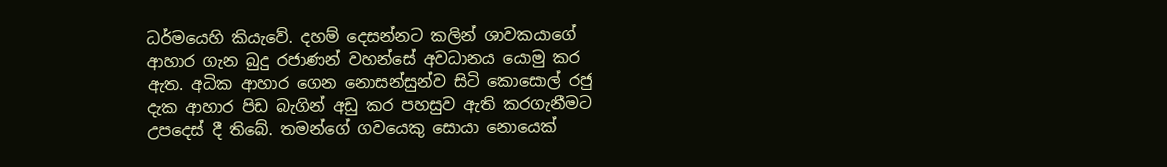ධර්මයෙහි කියැවේ. දහම් දෙසන්නට කලින් ශාවකයාගේ ආහාර ගැන බුදු රජාණන් වහන්සේ අවධානය යොමු කර ඇත. අධික ආහාර ගෙන නොසන්සුන්ව සිටි කොසොල් රජු දැක ආහාර පිඩ බැගින් අඩු කර පහසුව ඇති කරගැනීමට උපදෙස් දී තිබේ. තමන්ගේ ගවයෙකු සොයා නොයෙක්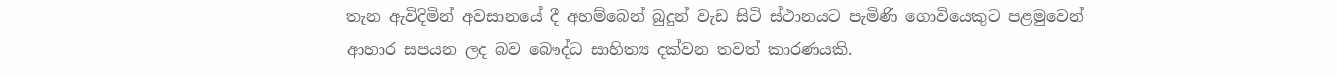තැන ඇවිදිමින් අවසානයේ දී අහම්බෙන් බුදුන් වැඩ සිටි ස්ථානයට පැමිණි ගොවියෙකුට පළමුවෙන් ආහාර සපයන ලද බව බෞද්ධ සාහිත්‍ය දක්වන තවත් කාරණයකි.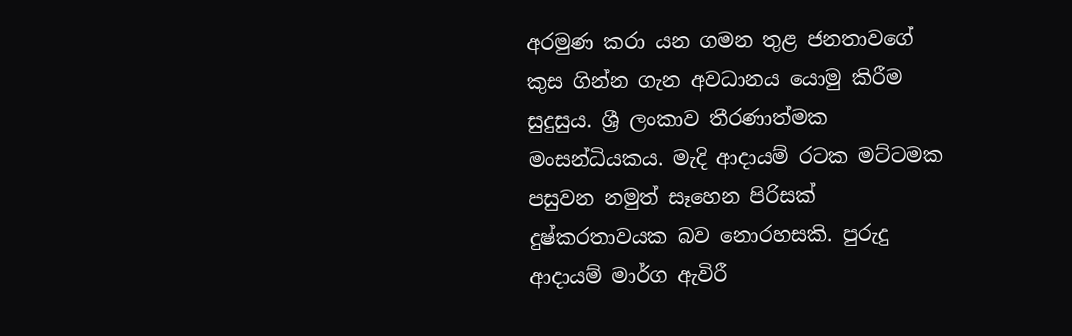අරමුණ කරා යන ගමන තුළ ජනතාවගේ කුස ගින්න ගැන අවධානය යොමු කිරීම සුදුසුය. ශ්‍රී ලංකාව තීරණාත්මක මංසන්ධියකය. මැදි ආදායම් රටක මට්ටමක පසුවන නමුත් සෑහෙන පිරිසක් දුෂ්කරතාවයක බව නොරහසකි. පුරුදු ආදායම් මාර්ග ඇවිරී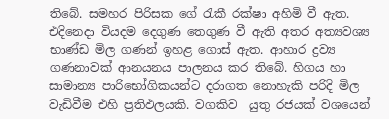තිබේ. සමහර පිරිසක ගේ රැකී රක්ෂා අහිමි වී ඇත. එදිනෙදා වියදම දෙගුණ තෙගුණ වී ඇති අතර අත්‍යවශ්‍ය භාණ්ඩ මිල ගණන් ඉහළ ගොස් ඇත. ආහාර ද්‍රව්‍ය ගණනාවක් ආනයනය පාලනය කර තිබේ. හිගය හා සාමාන්‍ය පාරිභෝගිකයන්ට දරාගත නොහැකි පරිදි මිල වැඩිවීම එහි ප්‍රතිඵලයකි. වගකිව  යුතු රජයක් වශයෙන්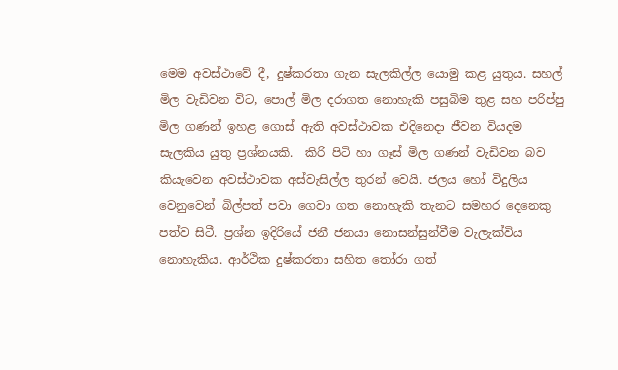මෙම අවස්ථාවේ දී, දුෂ්කරතා ගැන සැලකිල්ල යොමු කළ යුතුය. සහල් මිල වැඩිවන විට, පොල් මිල දරාගත නොහැකි පසුබිම තුළ සහ පරිප්පු මිල ගණන් ඉහළ ගොස් ඇති අවස්ථාවක එදිනෙදා ජීවන වියදම සැලකිය යුතු ප්‍රශ්නයකි.  කිරි පිටි හා ගෑස් මිල ගණන් වැඩිවන බව කියැවෙන අවස්ථාවක අස්වැසිල්ල තුරන් වෙයි. ජලය හෝ විදුලිය වෙනුවෙන් බිල්පත් පවා ගෙවා ගත නොහැකි තැනට සමහර දෙනෙකු පත්ව සිටී. ප්‍රශ්න ඉදිරියේ ජනී ජනයා නොසන්සුන්වීම වැලැක්විය නොහැකිය. ආර්ථික දුෂ්කරතා සහිත තෝරා ගත්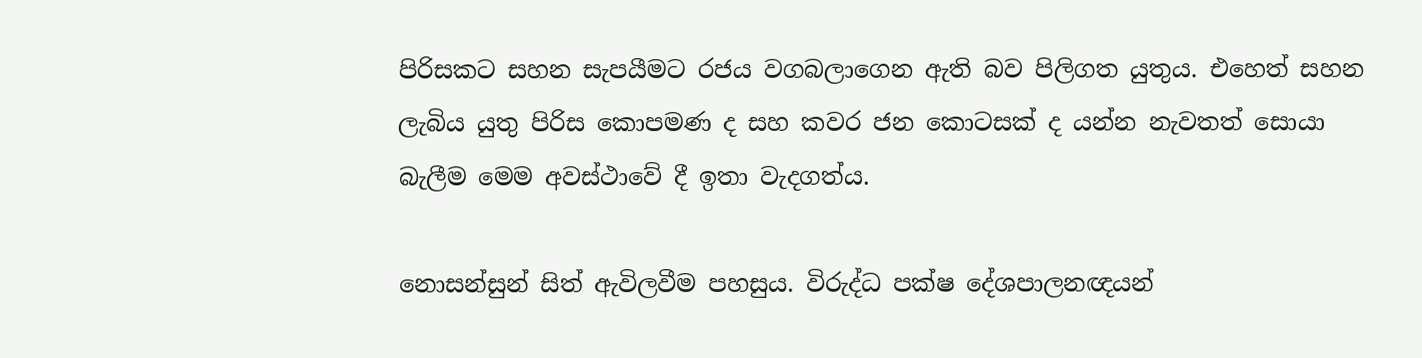පිරිසකට සහන සැපයීමට රජය වගබලාගෙන ඇති බව පිලිගත යුතුය. එහෙත් සහන ලැබිය යුතු පිරිස කොපමණ ද සහ කවර ජන කොටසක් ද යන්න නැවතත් සොයා බැලීම මෙම අවස්ථාවේ දී ඉතා වැදගත්ය.

නොසන්සුන් සිත් ඇවිලවීම පහසුය. විරුද්ධ පක්ෂ දේශපාලනඥයන්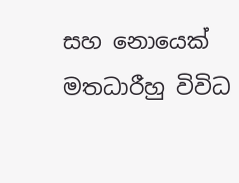සහ නොයෙක් මතධාරීහු විවිධ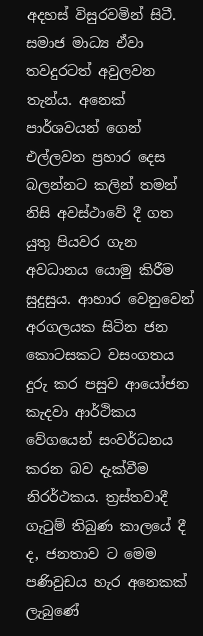අදහස් විසුරවමින් සිටී. සමාජ මාධ්‍ය ඒවා තවදුරටත් අවුලවන තැන්ය. අනෙක් පාර්ශවයන් ගෙන් එල්ලවන ප්‍රහාර දෙස බලන්නට කලින් තමන් නිසි අවස්ථාවේ දී ගත යුතු පියවර ගැන අවධානය යොමු කිරීම සුදුසුය. ආහාර වෙනුවෙන් අරගලයක සිටින ජන කොටසකට වසංගතය දුරු කර පසුව ආයෝජන කැදවා ආර්ථිකය වේගයෙන් සංවර්ධනය කරන බව දැක්වීම නිරර්ථකය. ත්‍රස්තවාදී ගැටුම් තිබුණ කාලයේ දී ද, ජනතාව ට මෙම පණිවුඩය හැර අනෙකක් ලැබුණේ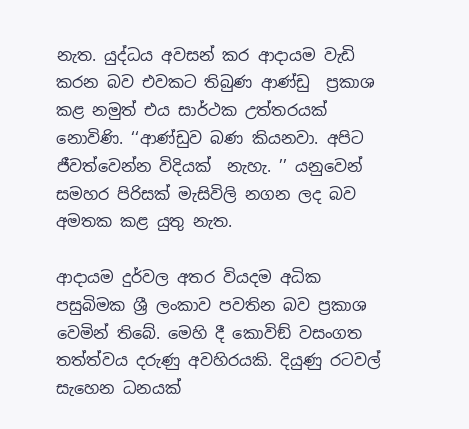නැත. යුද්ධය අවසන් කර ආදායම වැඩි කරන බව එවකට තිබුණ ආණ්ඩු  ප්‍රකාශ කළ නමුත් එය සාර්ථක උත්තරයක් නොවිණි. ‘‘ආණ්ඩුව බණ කියනවා. අපිට ජීවත්වෙන්න විදියක්  නැහැ. ’’ යනුවෙන් සමහර පිරිසක් මැසිවිලි නගන ලද බව අමතක කළ යුතු නැත.

ආදායම දුර්වල අතර වියදම අධික පසුබිමක ශ්‍රී ලංකාව පවතින බව ප්‍රකාශ වෙමින් තිබේ. මෙහි දී කොවිඞ් වසංගත තත්ත්වය දරුණු අවහිරයකි. දියුණු රටවල් සැහෙන ධනයක්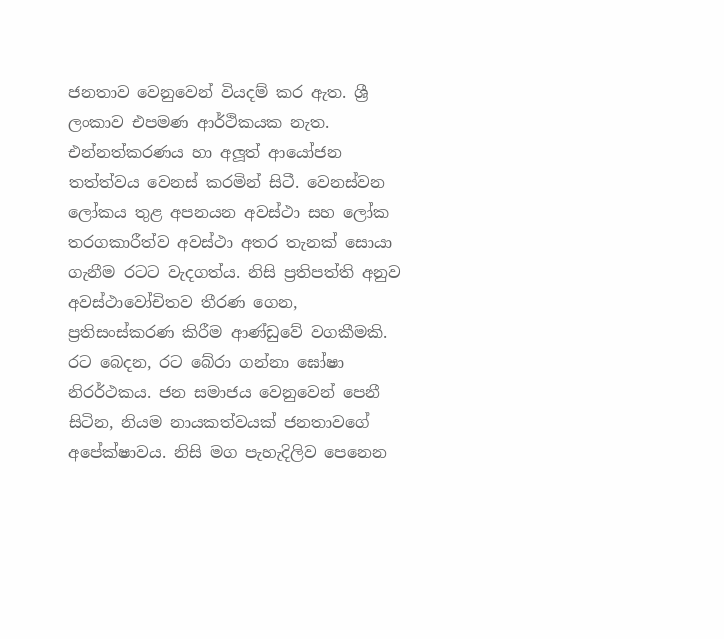ජනතාව වෙනුවෙන් වියදම් කර ඇත. ශ්‍රී ලංකාව එපමණ ආර්ථිකයක නැත. එන්නත්කරණය හා අලූත් ආයෝජන තත්ත්වය වෙනස් කරමින් සිටී. වෙනස්වන ලෝකය තුළ අපනයන අවස්ථා සහ ලෝක තරගකාරීත්ව අවස්ථා අතර තැනක් සොයා ගැනීම රටට වැදගත්ය. නිසි ප්‍රතිපත්ති අනුව අවස්ථාවෝචිතව තීරණ ගෙන, ප්‍රතිසංස්කරණ කිරීම ආණ්ඩුවේ වගකීමකි. රට බෙදන, රට බේරා ගන්නා ඝෝෂා නිරර්ථකය. ජන සමාජය වෙනුවෙන් පෙනී සිටින, නියම නායකත්වයක් ජනතාවගේ අපේක්ෂාවය. නිසි මග පැහැදිලිව පෙනෙන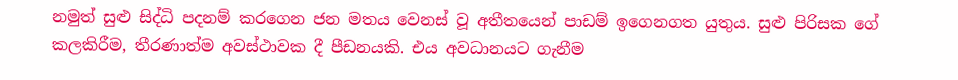නමුත් සුළු සිද්ධි පදනම් කරගෙන ජන මතය වෙනස් වූ අතීතයෙන් පාඩම් ඉගෙනගත යුතුය. සුළු පිරිසක ගේ කලකිරීම, තීරණාත්ම අවස්ථාවක දී පීඩනයකි. එය අවධානයට ගැනීම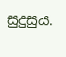සුදුසුය.